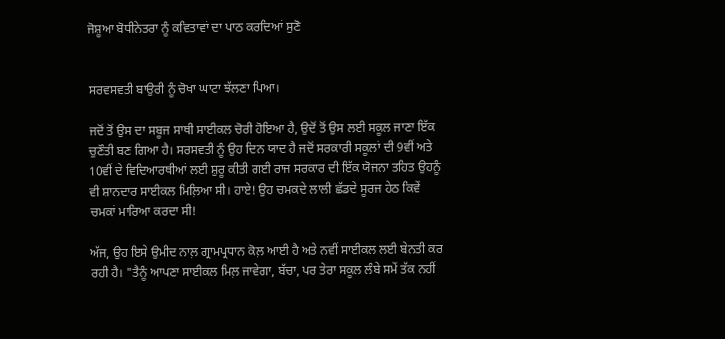ਜੋਸ਼ੂਆ ਬੋਧੀਨੇਤਰਾ ਨੂੰ ਕਵਿਤਾਵਾਂ ਦਾ ਪਾਠ ਕਰਦਿਆਂ ਸੁਣੋ


ਸਰਵਸਵਤੀ ਬਾਉਰੀ ਨੂੰ ਚੋਖਾ ਘਾਟਾ ਝੱਲਣਾ ਪਿਆ।

ਜਦੋਂ ਤੋਂ ਉਸ ਦਾ ਸਬੂਜ ਸਾਥੀ ਸਾਈਕਲ ਚੋਰੀ ਹੋਇਆ ਹੈ, ਉਦੋਂ ਤੋਂ ਉਸ ਲਈ ਸਕੂਲ ਜਾਣਾ ਇੱਕ ਚੁਣੌਤੀ ਬਣ ਗਿਆ ਹੈ। ਸਰਸਵਤੀ ਨੂੰ ਉਹ ਦਿਨ ਯਾਦ ਹੈ ਜਦੋਂ ਸਰਕਾਰੀ ਸਕੂਲਾਂ ਦੀ 9ਵੀਂ ਅਤੇ 10ਵੀਂ ਦੇ ਵਿਦਿਆਰਥੀਆਂ ਲਈ ਸ਼ੁਰੂ ਕੀਤੀ ਗਈ ਰਾਜ ਸਰਕਾਰ ਦੀ ਇੱਕ ਯੋਜਨਾ ਤਹਿਤ ਉਹਨੂੰ ਵੀ ਸ਼ਾਨਦਾਰ ਸਾਈਕਲ ਮਿਲ਼ਿਆ ਸੀ। ਹਾਏ! ਉਹ ਚਮਕਦੇ ਲਾਲੀ ਛੱਡਦੇ ਸੂਰਜ ਹੇਠ ਕਿਵੇਂ ਚਮਕਾਂ ਮਾਰਿਆ ਕਰਦਾ ਸੀ!

ਅੱਜ, ਉਹ ਇਸੇ ਉਮੀਦ ਨਾਲ਼ ਗ੍ਰਾਮਪ੍ਰਧਾਨ ਕੋਲ਼ ਆਈ ਹੈ ਅਤੇ ਨਵੀਂ ਸਾਈਕਲ ਲਈ ਬੇਨਤੀ ਕਰ ਰਹੀ ਹੈ। "ਤੈਨੂੰ ਆਪਣਾ ਸਾਈਕਲ ਮਿਲ਼ ਜਾਵੇਗਾ, ਬੱਚਾ, ਪਰ ਤੇਰਾ ਸਕੂਲ ਲੰਬੇ ਸਮੇਂ ਤੱਕ ਨਹੀਂ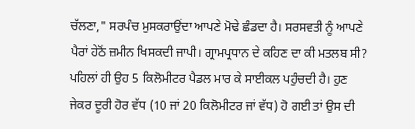ਚੱਲਣਾ," ਸਰਪੰਚ ਮੁਸਕਰਾਉਂਦਾ ਆਪਣੇ ਮੋਢੇ ਛੰਡਦਾ ਹੈ। ਸਰਸਵਤੀ ਨੂੰ ਆਪਣੇ ਪੈਰਾਂ ਹੇਠੋਂ ਜ਼ਮੀਨ ਖਿਸਕਦੀ ਜਾਪੀ। ਗ੍ਰਾਮਪ੍ਰਧਾਨ ਦੇ ਕਹਿਣ ਦਾ ਕੀ ਮਤਲਬ ਸੀ? ਪਹਿਲਾਂ ਹੀ ਉਹ 5 ਕਿਲੋਮੀਟਰ ਪੈਡਲ ਮਾਰ ਕੇ ਸਾਈਕਲ ਪਹੁੰਚਦੀ ਹੈ। ਹੁਣ ਜੇਕਰ ਦੂਰੀ ਹੋਰ ਵੱਧ (10 ਜਾਂ 20 ਕਿਲੋਮੀਟਰ ਜਾਂ ਵੱਧ) ਹੋ ਗਈ ਤਾਂ ਉਸ ਦੀ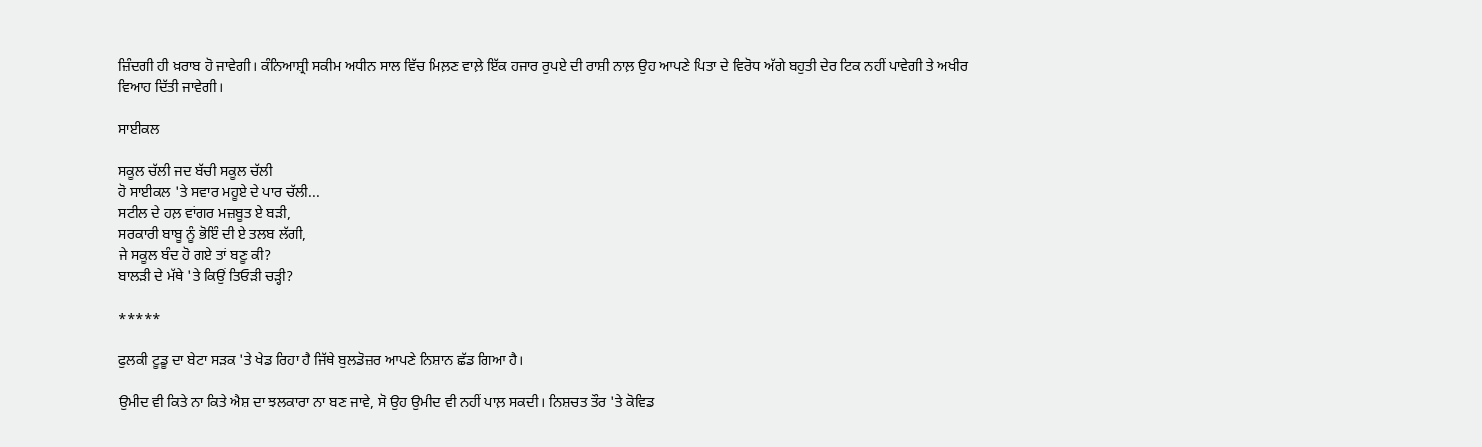ਜ਼ਿੰਦਗੀ ਹੀ ਖ਼ਰਾਬ ਹੋ ਜਾਵੇਗੀ। ਕੰਨਿਆਸ਼੍ਰੀ ਸਕੀਮ ਅਧੀਨ ਸਾਲ ਵਿੱਚ ਮਿਲ਼ਣ ਵਾਲ਼ੇ ਇੱਕ ਹਜਾਰ ਰੁਪਏ ਦੀ ਰਾਸ਼ੀ ਨਾਲ਼ ਉਹ ਆਪਣੇ ਪਿਤਾ ਦੇ ਵਿਰੋਧ ਅੱਗੇ ਬਹੁਤੀ ਦੇਰ ਟਿਕ ਨਹੀਂ ਪਾਵੇਗੀ ਤੇ ਅਖੀਰ ਵਿਆਹ ਦਿੱਤੀ ਜਾਵੇਗੀ।

ਸਾਈਕਲ

ਸਕੂਲ ਚੱਲੀ ਜਦ ਬੱਚੀ ਸਕੂਲ ਚੱਲੀ
ਹੋ ਸਾਈਕਲ 'ਤੇ ਸਵਾਰ ਮਹੂਏ ਦੇ ਪਾਰ ਚੱਲੀ...
ਸਟੀਲ ਦੇ ਹਲ਼ ਵਾਂਗਰ ਮਜ਼ਬੂਤ ਏ ਬੜੀ,
ਸਰਕਾਰੀ ਬਾਬੂ ਨੂੰ ਭੋਇੰ ਦੀ ਏ ਤਲਬ ਲੱਗੀ,
ਜੇ ਸਕੂਲ ਬੰਦ ਹੋ ਗਏ ਤਾਂ ਬਣੂ ਕੀ?
ਬਾਲੜੀ ਦੇ ਮੱਥੇ 'ਤੇ ਕਿਉਂ ਤਿਓੜੀ ਚੜ੍ਹੀ?

*****

ਫੁਲਕੀ ਟੂਡੂ ਦਾ ਬੇਟਾ ਸੜਕ 'ਤੇ ਖੇਡ ਰਿਹਾ ਹੈ ਜਿੱਥੇ ਬੁਲਡੋਜ਼ਰ ਆਪਣੇ ਨਿਸ਼ਾਨ ਛੱਡ ਗਿਆ ਹੈ।

ਉਮੀਦ ਵੀ ਕਿਤੇ ਨਾ ਕਿਤੇ ਐਸ਼ ਦਾ ਝਲਕਾਰਾ ਨਾ ਬਣ ਜਾਵੇ, ਸੋ ਉਹ ਉਮੀਦ ਵੀ ਨਹੀਂ ਪਾਲ਼ ਸਕਦੀ। ਨਿਸ਼ਚਤ ਤੌਰ 'ਤੇ ਕੋਵਿਡ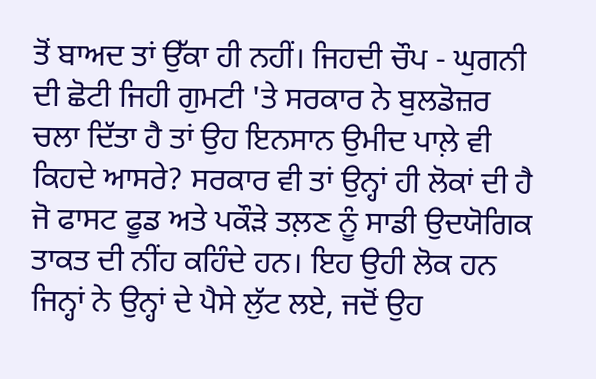ਤੋਂ ਬਾਅਦ ਤਾਂ ਉੱਕਾ ਹੀ ਨਹੀਂ। ਜਿਹਦੀ ਚੌਪ - ਘੁਗਨੀ ਦੀ ਛੋਟੀ ਜਿਹੀ ਗੁਮਟੀ 'ਤੇ ਸਰਕਾਰ ਨੇ ਬੁਲਡੋਜ਼ਰ ਚਲਾ ਦਿੱਤਾ ਹੈ ਤਾਂ ਉਹ ਇਨਸਾਨ ਉਮੀਦ ਪਾਲ਼ੇ ਵੀ ਕਿਹਦੇ ਆਸਰੇ? ਸਰਕਾਰ ਵੀ ਤਾਂ ਉਨ੍ਹਾਂ ਹੀ ਲੋਕਾਂ ਦੀ ਹੈ ਜੋ ਫਾਸਟ ਫੂਡ ਅਤੇ ਪਕੌੜੇ ਤਲ਼ਣ ਨੂੰ ਸਾਡੀ ਉਦਯੋਗਿਕ ਤਾਕਤ ਦੀ ਨੀਂਹ ਕਹਿੰਦੇ ਹਨ। ਇਹ ਉਹੀ ਲੋਕ ਹਨ ਜਿਨ੍ਹਾਂ ਨੇ ਉਨ੍ਹਾਂ ਦੇ ਪੈਸੇ ਲੁੱਟ ਲਏ, ਜਦੋਂ ਉਹ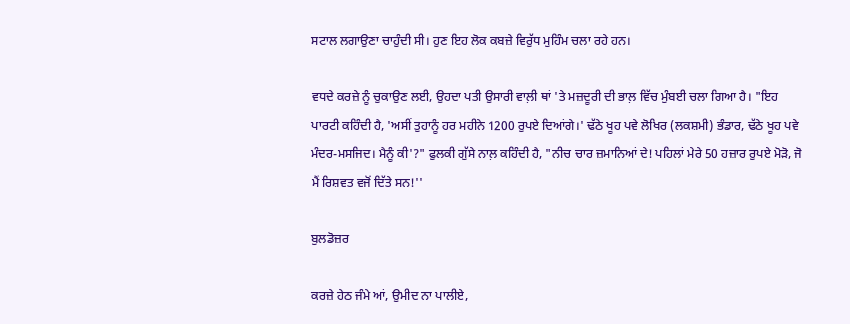ਸਟਾਲ ਲਗਾਉਣਾ ਚਾਹੁੰਦੀ ਸੀ। ਹੁਣ ਇਹ ਲੋਕ ਕਬਜ਼ੇ ਵਿਰੁੱਧ ਮੁਹਿੰਮ ਚਲਾ ਰਹੇ ਹਨ।

ਵਧਦੇ ਕਰਜ਼ੇ ਨੂੰ ਚੁਕਾਉਣ ਲਈ, ਉਹਦਾ ਪਤੀ ਉਸਾਰੀ ਵਾਲ਼ੀ ਥਾਂ 'ਤੇ ਮਜ਼ਦੂਰੀ ਦੀ ਭਾਲ਼ ਵਿੱਚ ਮੁੰਬਈ ਚਲਾ ਗਿਆ ਹੈ। "ਇਹ ਪਾਰਟੀ ਕਹਿੰਦੀ ਹੈ, 'ਅਸੀਂ ਤੁਹਾਨੂੰ ਹਰ ਮਹੀਨੇ 1200 ਰੁਪਏ ਦਿਆਂਗੇ।' ਢੱਠੇ ਖੂਹ ਪਵੇ ਲੋਖਿਰ (ਲਕਸ਼ਮੀ) ਭੰਡਾਰ, ਢੱਠੇ ਖੂਹ ਪਵੇ ਮੰਦਰ-ਮਸਜਿਦ। ਮੈਨੂੰ ਕੀ'?" ਫੁਲਕੀ ਗੁੱਸੇ ਨਾਲ਼ ਕਹਿੰਦੀ ਹੈ, "ਨੀਚ ਚਾਰ ਜ਼ਮਾਨਿਆਂ ਦੇ! ਪਹਿਲਾਂ ਮੇਰੇ 50 ਹਜ਼ਾਰ ਰੁਪਏ ਮੋੜੋ, ਜੋ ਮੈਂ ਰਿਸ਼ਵਤ ਵਜੋਂ ਦਿੱਤੇ ਸਨ!''

ਬੁਲਡੋਜ਼ਰ

ਕਰਜ਼ੇ ਹੇਠ ਜੰਮੇ ਆਂ, ਉਮੀਦ ਨਾ ਪਾਲੀਏ,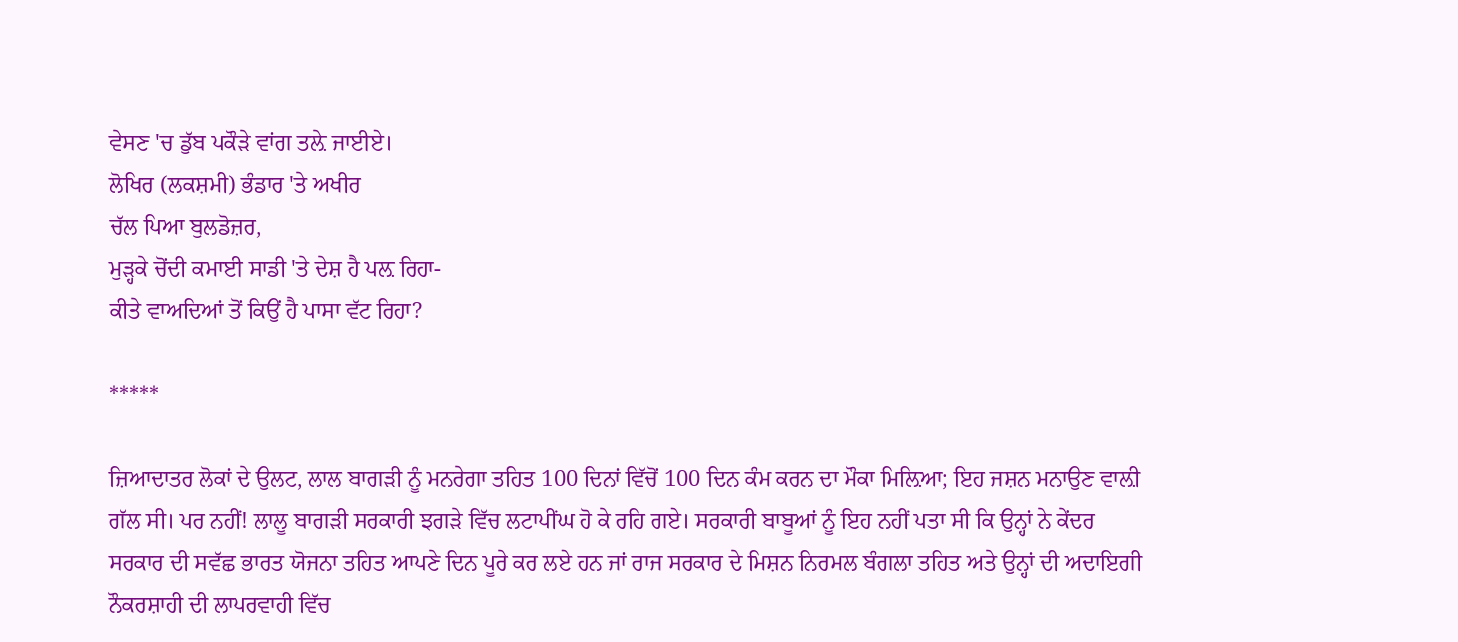ਵੇਸਣ 'ਚ ਡੁੱਬ ਪਕੌੜੇ ਵਾਂਗ ਤਲ਼ੇ ਜਾਈਏ।
ਲੋਖਿਰ (ਲਕਸ਼ਮੀ) ਭੰਡਾਰ 'ਤੇ ਅਖੀਰ
ਚੱਲ ਪਿਆ ਬੁਲਡੋਜ਼ਰ,
ਮੁੜ੍ਹਕੇ ਚੋਂਦੀ ਕਮਾਈ ਸਾਡੀ 'ਤੇ ਦੇਸ਼ ਹੈ ਪਲ਼ ਰਿਹਾ-
ਕੀਤੇ ਵਾਅਦਿਆਂ ਤੋਂ ਕਿਉਂ ਹੈ ਪਾਸਾ ਵੱਟ ਰਿਹਾ?

*****

ਜ਼ਿਆਦਾਤਰ ਲੋਕਾਂ ਦੇ ਉਲਟ, ਲਾਲ ਬਾਗੜੀ ਨੂੰ ਮਨਰੇਗਾ ਤਹਿਤ 100 ਦਿਨਾਂ ਵਿੱਚੋਂ 100 ਦਿਨ ਕੰਮ ਕਰਨ ਦਾ ਮੌਕਾ ਮਿਲ਼ਿਆ; ਇਹ ਜਸ਼ਨ ਮਨਾਉਣ ਵਾਲ਼ੀ ਗੱਲ ਸੀ। ਪਰ ਨਹੀਂ! ਲਾਲੂ ਬਾਗੜੀ ਸਰਕਾਰੀ ਝਗੜੇ ਵਿੱਚ ਲਟਾਪੀਂਘ ਹੋ ਕੇ ਰਹਿ ਗਏ। ਸਰਕਾਰੀ ਬਾਬੂਆਂ ਨੂੰ ਇਹ ਨਹੀਂ ਪਤਾ ਸੀ ਕਿ ਉਨ੍ਹਾਂ ਨੇ ਕੇਂਦਰ ਸਰਕਾਰ ਦੀ ਸਵੱਛ ਭਾਰਤ ਯੋਜਨਾ ਤਹਿਤ ਆਪਣੇ ਦਿਨ ਪੂਰੇ ਕਰ ਲਏ ਹਨ ਜਾਂ ਰਾਜ ਸਰਕਾਰ ਦੇ ਮਿਸ਼ਨ ਨਿਰਮਲ ਬੰਗਲਾ ਤਹਿਤ ਅਤੇ ਉਨ੍ਹਾਂ ਦੀ ਅਦਾਇਗੀ ਨੌਕਰਸ਼ਾਹੀ ਦੀ ਲਾਪਰਵਾਹੀ ਵਿੱਚ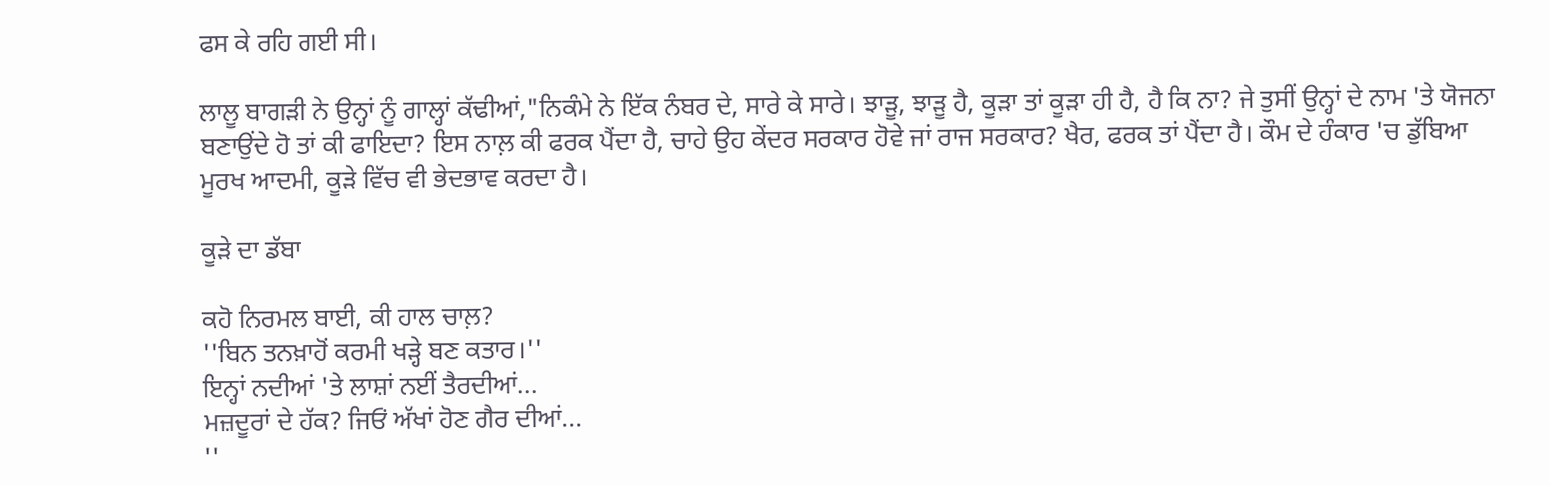ਫਸ ਕੇ ਰਹਿ ਗਈ ਸੀ।

ਲਾਲੂ ਬਾਗੜੀ ਨੇ ਉਨ੍ਹਾਂ ਨੂੰ ਗਾਲ੍ਹਾਂ ਕੱਢੀਆਂ,"ਨਿਕੰਮੇ ਨੇ ਇੱਕ ਨੰਬਰ ਦੇ, ਸਾਰੇ ਕੇ ਸਾਰੇ। ਝਾੜੂ, ਝਾੜੂ ਹੈ, ਕੂੜਾ ਤਾਂ ਕੂੜਾ ਹੀ ਹੈ, ਹੈ ਕਿ ਨਾ? ਜੇ ਤੁਸੀਂ ਉਨ੍ਹਾਂ ਦੇ ਨਾਮ 'ਤੇ ਯੋਜਨਾ ਬਣਾਉਂਦੇ ਹੋ ਤਾਂ ਕੀ ਫਾਇਦਾ? ਇਸ ਨਾਲ਼ ਕੀ ਫਰਕ ਪੈਂਦਾ ਹੈ, ਚਾਹੇ ਉਹ ਕੇਂਦਰ ਸਰਕਾਰ ਹੋਵੇ ਜਾਂ ਰਾਜ ਸਰਕਾਰ? ਖੈਰ, ਫਰਕ ਤਾਂ ਪੈਂਦਾ ਹੈ। ਕੌਮ ਦੇ ਹੰਕਾਰ 'ਚ ਡੁੱਬਿਆ ਮੂਰਖ ਆਦਮੀ, ਕੂੜੇ ਵਿੱਚ ਵੀ ਭੇਦਭਾਵ ਕਰਦਾ ਹੈ।

ਕੂੜੇ ਦਾ ਡੱਬਾ

ਕਹੋ ਨਿਰਮਲ ਬਾਈ, ਕੀ ਹਾਲ ਚਾਲ਼?
''ਬਿਨ ਤਨਖ਼ਾਹੋਂ ਕਰਮੀ ਖੜ੍ਹੇ ਬਣ ਕਤਾਰ।''
ਇਨ੍ਹਾਂ ਨਦੀਆਂ 'ਤੇ ਲਾਸ਼ਾਂ ਨਈਂ ਤੈਰਦੀਆਂ...
ਮਜ਼ਦੂਰਾਂ ਦੇ ਹੱਕ? ਜਿਓਂ ਅੱਖਾਂ ਹੋਣ ਗੈਰ ਦੀਆਂ...
''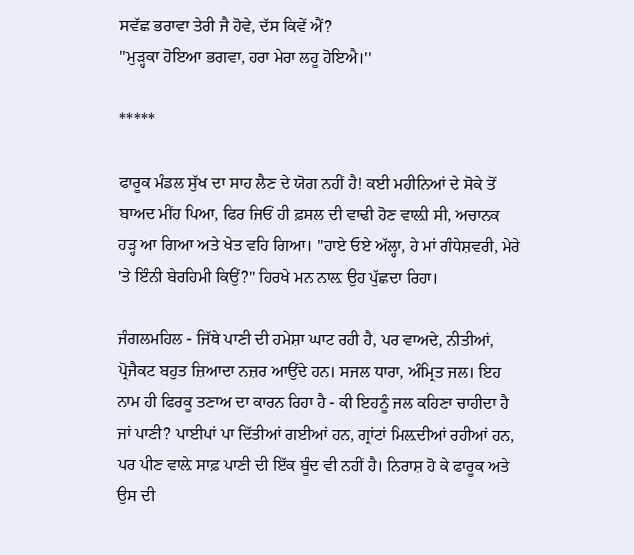ਸਵੱਛ ਭਰਾਵਾ ਤੇਰੀ ਜੈ ਹੋਵੇ, ਦੱਸ ਕਿਵੇਂ ਐਂ?
''ਮੁੜ੍ਹਕਾ ਹੋਇਆ ਭਗਵਾ, ਹਰਾ ਮੇਰਾ ਲਹੂ ਹੋਇਐ।''

*****

ਫਾਰੂਕ ਮੰਡਲ ਸੁੱਖ ਦਾ ਸਾਹ ਲੈਣ ਦੇ ਯੋਗ ਨਹੀਂ ਹੈ! ਕਈ ਮਹੀਨਿਆਂ ਦੇ ਸੋਕੇ ਤੋਂ ਬਾਅਦ ਮੀਂਹ ਪਿਆ, ਫਿਰ ਜਿਓਂ ਹੀ ਫ਼ਸਲ ਦੀ ਵਾਢੀ ਹੋਣ ਵਾਲ਼ੀ ਸੀ, ਅਚਾਨਕ ਹੜ੍ਹ ਆ ਗਿਆ ਅਤੇ ਖੇਤ ਵਹਿ ਗਿਆ। "ਹਾਏ ਓਏ ਅੱਲ੍ਹਾ, ਹੇ ਮਾਂ ਗੰਧੇਸ਼ਵਰੀ, ਮੇਰੇ 'ਤੇ ਇੰਨੀ ਬੇਰਹਿਮੀ ਕਿਉਂ?" ਹਿਰਖੇ ਮਨ ਨਾਲ਼ ਉਹ ਪੁੱਛਦਾ ਰਿਹਾ।

ਜੰਗਲਮਹਿਲ - ਜਿੱਥੇ ਪਾਣੀ ਦੀ ਹਮੇਸ਼ਾ ਘਾਟ ਰਹੀ ਹੈ, ਪਰ ਵਾਅਦੇ, ਨੀਤੀਆਂ, ਪ੍ਰੋਜੈਕਟ ਬਹੁਤ ਜ਼ਿਆਦਾ ਨਜ਼ਰ ਆਉਂਦੇ ਹਨ। ਸਜਲ ਧਾਰਾ, ਅੰਮ੍ਰਿਤ ਜਲ। ਇਹ ਨਾਮ ਹੀ ਫਿਰਕੂ ਤਣਾਅ ਦਾ ਕਾਰਨ ਰਿਹਾ ਹੈ - ਕੀ ਇਹਨੂੰ ਜਲ ਕਹਿਣਾ ਚਾਹੀਦਾ ਹੈ ਜਾਂ ਪਾਣੀ? ਪਾਈਪਾਂ ਪਾ ਦਿੱਤੀਆਂ ਗਈਆਂ ਹਨ, ਗ੍ਰਾਂਟਾਂ ਮਿਲ਼ਦੀਆਂ ਰਹੀਆਂ ਹਨ, ਪਰ ਪੀਣ ਵਾਲ਼ੇ ਸਾਫ਼ ਪਾਣੀ ਦੀ ਇੱਕ ਬੂੰਦ ਵੀ ਨਹੀਂ ਹੈ। ਨਿਰਾਸ਼ ਹੋ ਕੇ ਫਾਰੂਕ ਅਤੇ ਉਸ ਦੀ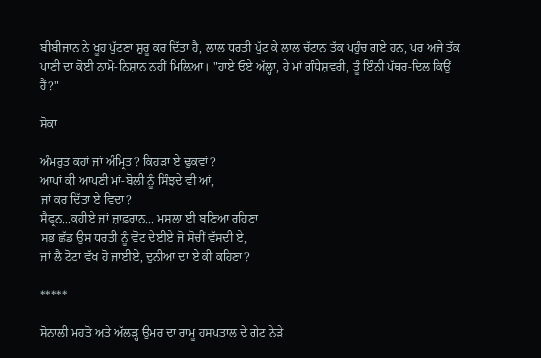ਬੀਬੀਜਾਨ ਨੇ ਖੂਹ ਪੁੱਟਣਾ ਸ਼ੁਰੂ ਕਰ ਦਿੱਤਾ ਹੈ, ਲਾਲ ਧਰਤੀ ਪੁੱਟ ਕੇ ਲਾਲ ਚੱਟਾਨ ਤੱਕ ਪਹੁੰਚ ਗਏ ਹਨ, ਪਰ ਅਜੇ ਤੱਕ ਪਾਣੀ ਦਾ ਕੋਈ ਨਾਮੋ-ਨਿਸ਼ਾਨ ਨਹੀਂ ਮਿਲ਼ਿਆ। "ਹਾਏ ਓਏ ਅੱਲ੍ਹਾ, ਹੇ ਮਾਂ ਗੰਧੇਸ਼ਵਰੀ, ਤੂੰ ਇੰਨੀ ਪੱਥਰ-ਦਿਲ ਕਿਉਂ ਹੈਂ?"

ਸੋਕਾ

ਅੰਮਰੁਤ ਕਹਾਂ ਜਾਂ ਅੰਮ੍ਰਿਤ? ਕਿਹੜਾ ਏ ਢੁਕਵਾਂ?
ਆਪਾਂ ਕੀ ਆਪਣੀ ਮਾਂ-ਬੋਲੀ ਨੂੰ ਸਿੰਝਦੇ ਵੀ ਆਂ,
ਜਾਂ ਕਰ ਦਿੱਤਾ ਏ ਵਿਦਾ?
ਸੈਫ੍ਰਨ...ਕਹੀਏ ਜਾਂ ਜ਼ਾਫ਼ਰਾਨ... ਮਸਲਾ ਈ ਬਣਿਆ ਰਹਿਣਾ
ਸਭ ਛੱਡ ਉਸ ਧਰਤੀ ਨੂੰ ਵੋਟ ਦੇਈਏ ਜੋ ਸੋਚੀਂ ਵੱਸਦੀ ਏ,
ਜਾਂ ਲੈ ਟੋਟਾ ਵੱਖ ਹੋ ਜਾਈਏ, ਦੁਨੀਆ ਦਾ ਏ ਕੀ ਕਹਿਣਾ?

*****

ਸੋਨਾਲੀ ਮਹਤੋ ਅਤੇ ਅੱਲੜ੍ਹ ਉਮਰ ਦਾ ਰਾਮੂ ਹਸਪਤਾਲ ਦੇ ਗੇਟ ਨੇੜੇ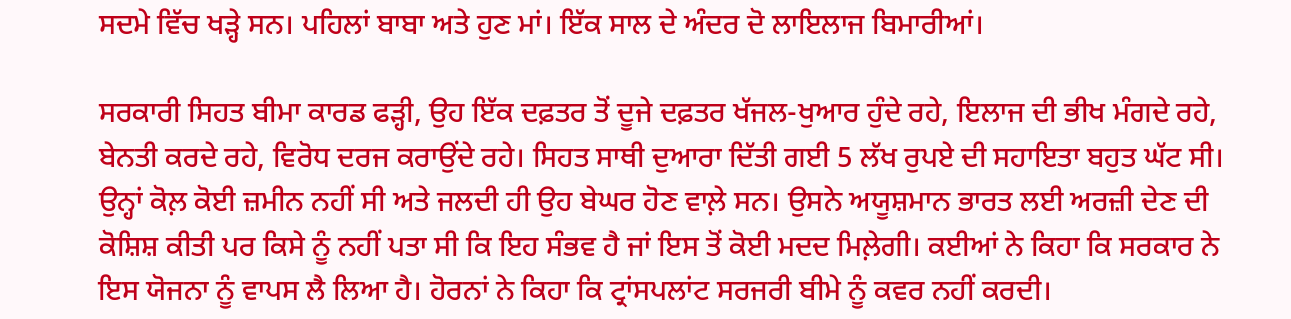ਸਦਮੇ ਵਿੱਚ ਖੜ੍ਹੇ ਸਨ। ਪਹਿਲਾਂ ਬਾਬਾ ਅਤੇ ਹੁਣ ਮਾਂ। ਇੱਕ ਸਾਲ ਦੇ ਅੰਦਰ ਦੋ ਲਾਇਲਾਜ ਬਿਮਾਰੀਆਂ।

ਸਰਕਾਰੀ ਸਿਹਤ ਬੀਮਾ ਕਾਰਡ ਫੜ੍ਹੀ, ਉਹ ਇੱਕ ਦਫ਼ਤਰ ਤੋਂ ਦੂਜੇ ਦਫ਼ਤਰ ਖੱਜਲ-ਖੁਆਰ ਹੁੰਦੇ ਰਹੇ, ਇਲਾਜ ਦੀ ਭੀਖ ਮੰਗਦੇ ਰਹੇ, ਬੇਨਤੀ ਕਰਦੇ ਰਹੇ, ਵਿਰੋਧ ਦਰਜ ਕਰਾਉਂਦੇ ਰਹੇ। ਸਿਹਤ ਸਾਥੀ ਦੁਆਰਾ ਦਿੱਤੀ ਗਈ 5 ਲੱਖ ਰੁਪਏ ਦੀ ਸਹਾਇਤਾ ਬਹੁਤ ਘੱਟ ਸੀ। ਉਨ੍ਹਾਂ ਕੋਲ਼ ਕੋਈ ਜ਼ਮੀਨ ਨਹੀਂ ਸੀ ਅਤੇ ਜਲਦੀ ਹੀ ਉਹ ਬੇਘਰ ਹੋਣ ਵਾਲ਼ੇ ਸਨ। ਉਸਨੇ ਅਯੂਸ਼ਮਾਨ ਭਾਰਤ ਲਈ ਅਰਜ਼ੀ ਦੇਣ ਦੀ ਕੋਸ਼ਿਸ਼ ਕੀਤੀ ਪਰ ਕਿਸੇ ਨੂੰ ਨਹੀਂ ਪਤਾ ਸੀ ਕਿ ਇਹ ਸੰਭਵ ਹੈ ਜਾਂ ਇਸ ਤੋਂ ਕੋਈ ਮਦਦ ਮਿਲ਼ੇਗੀ। ਕਈਆਂ ਨੇ ਕਿਹਾ ਕਿ ਸਰਕਾਰ ਨੇ ਇਸ ਯੋਜਨਾ ਨੂੰ ਵਾਪਸ ਲੈ ਲਿਆ ਹੈ। ਹੋਰਨਾਂ ਨੇ ਕਿਹਾ ਕਿ ਟ੍ਰਾਂਸਪਲਾਂਟ ਸਰਜਰੀ ਬੀਮੇ ਨੂੰ ਕਵਰ ਨਹੀਂ ਕਰਦੀ।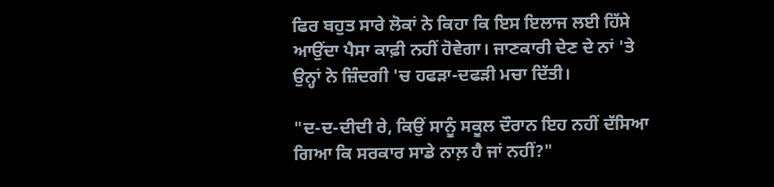ਫਿਰ ਬਹੁਤ ਸਾਰੇ ਲੋਕਾਂ ਨੇ ਕਿਹਾ ਕਿ ਇਸ ਇਲਾਜ ਲਈ ਹਿੱਸੇ ਆਉਂਦਾ ਪੈਸਾ ਕਾਫ਼ੀ ਨਹੀਂ ਹੋਵੇਗਾ। ਜਾਣਕਾਰੀ ਦੇਣ ਦੇ ਨਾਂ 'ਤੇ ਉਨ੍ਹਾਂ ਨੇ ਜ਼ਿੰਦਗੀ 'ਚ ਹਫੜਾ-ਦਫੜੀ ਮਚਾ ਦਿੱਤੀ।

"ਦ-ਦ-ਦੀਦੀ ਰੇ, ਕਿਉਂ ਸਾਨੂੰ ਸਕੂਲ ਦੌਰਾਨ ਇਹ ਨਹੀਂ ਦੱਸਿਆ ਗਿਆ ਕਿ ਸਰਕਾਰ ਸਾਡੇ ਨਾਲ਼ ਹੈ ਜਾਂ ਨਹੀਂ?"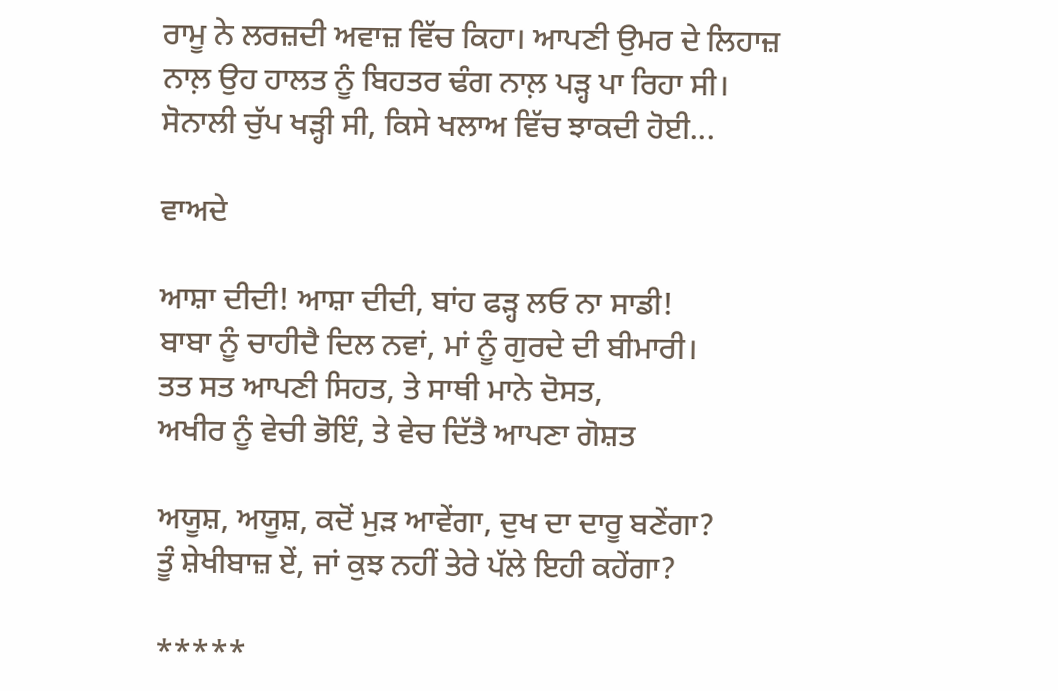ਰਾਮੂ ਨੇ ਲਰਜ਼ਦੀ ਅਵਾਜ਼ ਵਿੱਚ ਕਿਹਾ। ਆਪਣੀ ਉਮਰ ਦੇ ਲਿਹਾਜ਼ ਨਾਲ਼ ਉਹ ਹਾਲਤ ਨੂੰ ਬਿਹਤਰ ਢੰਗ ਨਾਲ਼ ਪੜ੍ਹ ਪਾ ਰਿਹਾ ਸੀ। ਸੋਨਾਲੀ ਚੁੱਪ ਖੜ੍ਹੀ ਸੀ, ਕਿਸੇ ਖਲਾਅ ਵਿੱਚ ਝਾਕਦੀ ਹੋਈ...

ਵਾਅਦੇ

ਆਸ਼ਾ ਦੀਦੀ! ਆਸ਼ਾ ਦੀਦੀ, ਬਾਂਹ ਫੜ੍ਹ ਲਓ ਨਾ ਸਾਡੀ!
ਬਾਬਾ ਨੂੰ ਚਾਹੀਦੈ ਦਿਲ ਨਵਾਂ, ਮਾਂ ਨੂੰ ਗੁਰਦੇ ਦੀ ਬੀਮਾਰੀ।
ਤਤ ਸਤ ਆਪਣੀ ਸਿਹਤ, ਤੇ ਸਾਥੀ ਮਾਨੇ ਦੋਸਤ,
ਅਖੀਰ ਨੂੰ ਵੇਚੀ ਭੋਇੰ, ਤੇ ਵੇਚ ਦਿੱਤੈ ਆਪਣਾ ਗੋਸ਼ਤ

ਅਯੂਸ਼, ਅਯੂਸ਼, ਕਦੋਂ ਮੁੜ ਆਵੇਂਗਾ, ਦੁਖ ਦਾ ਦਾਰੂ ਬਣੇਂਗਾ?
ਤੂੰ ਸ਼ੇਖੀਬਾਜ਼ ਏਂ, ਜਾਂ ਕੁਝ ਨਹੀਂ ਤੇਰੇ ਪੱਲੇ ਇਹੀ ਕਹੇਂਗਾ?

*****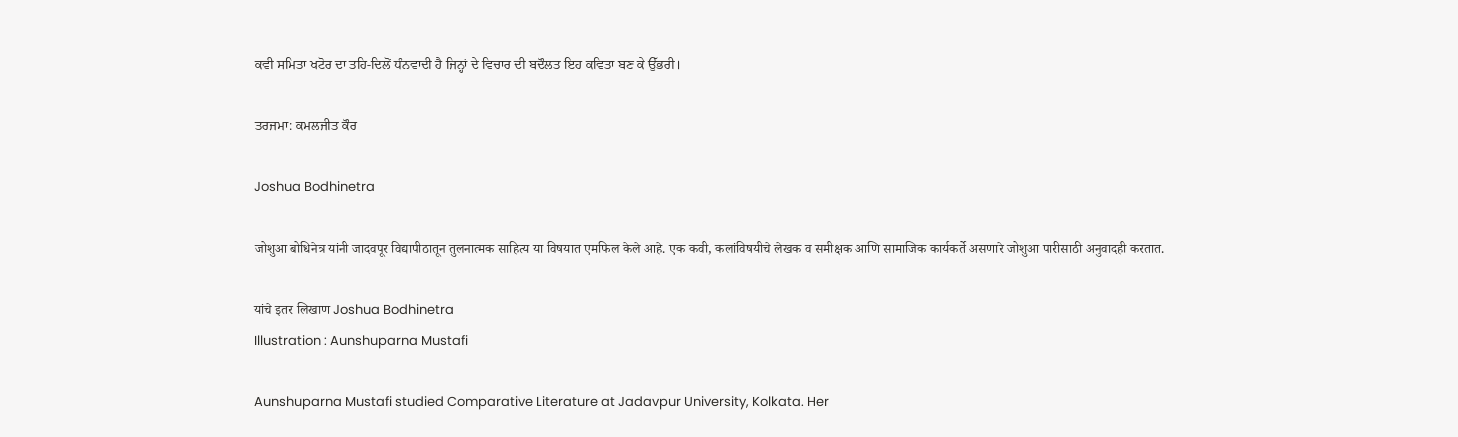ਕਵੀ ਸਮਿਤਾ ਖਟੋਰ ਦਾ ਤਹਿ-ਦਿਲੋਂ ਧੰਨਵਾਦੀ ਹੈ ਜਿਨ੍ਹਾਂ ਦੇ ਵਿਚਾਰ ਦੀ ਬਦੌਲਤ ਇਹ ਕਵਿਤਾ ਬਣ ਕੇ ਉੱਭਰੀ।

ਤਰਜਮਾ: ਕਮਲਜੀਤ ਕੌਰ

Joshua Bodhinetra

जोशुआ बोधिनेत्र यांनी जादवपूर विद्यापीठातून तुलनात्मक साहित्य या विषयात एमफिल केले आहे. एक कवी, कलांविषयीचे लेखक व समीक्षक आणि सामाजिक कार्यकर्ते असणारे जोशुआ पारीसाठी अनुवादही करतात.

यांचे इतर लिखाण Joshua Bodhinetra
Illustration : Aunshuparna Mustafi

Aunshuparna Mustafi studied Comparative Literature at Jadavpur University, Kolkata. Her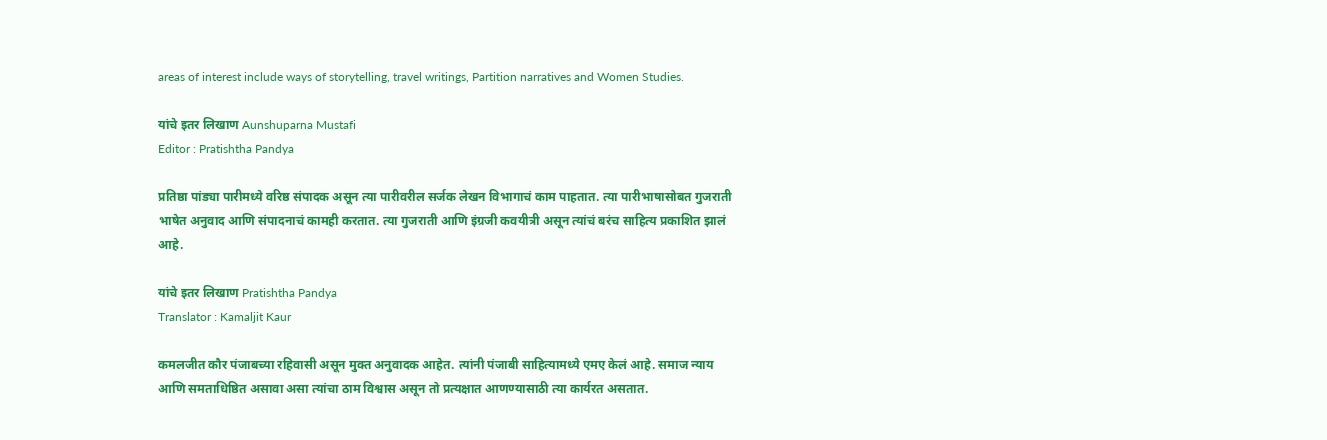areas of interest include ways of storytelling, travel writings, Partition narratives and Women Studies.

यांचे इतर लिखाण Aunshuparna Mustafi
Editor : Pratishtha Pandya

प्रतिष्ठा पांड्या पारीमध्ये वरिष्ठ संपादक असून त्या पारीवरील सर्जक लेखन विभागाचं काम पाहतात. त्या पारीभाषासोबत गुजराती भाषेत अनुवाद आणि संपादनाचं कामही करतात. त्या गुजराती आणि इंग्रजी कवयीत्री असून त्यांचं बरंच साहित्य प्रकाशित झालं आहे.

यांचे इतर लिखाण Pratishtha Pandya
Translator : Kamaljit Kaur

कमलजीत कौर पंजाबच्या रहिवासी असून मुक्त अनुवादक आहेत. त्यांनी पंजाबी साहित्यामध्ये एमए केलं आहे. समाज न्याय आणि समताधिष्ठित असावा असा त्यांचा ठाम विश्वास असून तो प्रत्यक्षात आणण्यासाठी त्या कार्यरत असतात.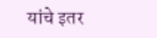यांचे इतर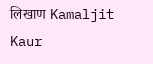लिखाण Kamaljit Kaur